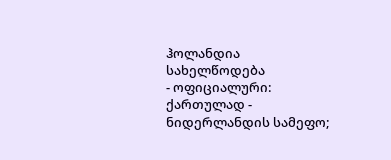ჰოლანდია
სახელწოდება
- ოფიციალური: ქართულად - ნიდერლანდის სამეფო;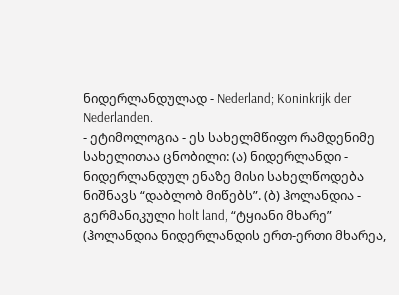ნიდერლანდულად - Nederland; Koninkrijk der Nederlanden.
- ეტიმოლოგია - ეს სახელმწიფო რამდენიმე სახელითაა ცნობილი: (ა) ნიდერლანდი - ნიდერლანდულ ენაზე მისი სახელწოდება ნიშნავს “დაბლობ მიწებს”. (ბ) ჰოლანდია - გერმანიკული holt land, “ტყიანი მხარე” (ჰოლანდია ნიდერლანდის ერთ-ერთი მხარეა,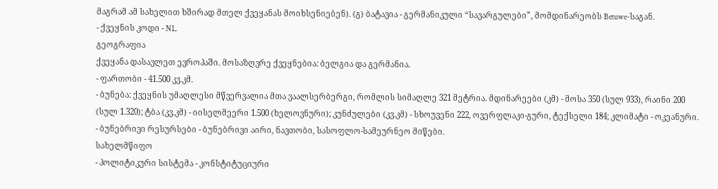მაგრამ ამ სახელით ხშირად მთელ ქვეყანას მოიხსენიებენ). (გ) ბატავია - გერმანიკული “სავარგულები”, მომდინარეობს Betuwe-საგან.
- ქვეყნის კოდი - NL.
გეოგრაფია
ქვეყანა დასავლეთ ევროპაში. მოსაზღვრე ქვეყნებია: ბელგია და გერმანია.
- ფართობი - 41.500 კვ.კმ.
- ბუნება: ქვეყნის უმაღლესი მწვერვალია მთა ვაალსერბერგი, რომლის სიმაღლე 321 მეტრია. მდინარეები (კმ) - მოსა 350 (სულ 933), რაინი 200 (სულ 1.320); ტბა (კვ.კმ) - იისელმეერი 1.500 (ხელოვნური); კუნძულები (კვ.კმ) - სხოუვენი 222, ოვერფლაკი-გური, ტექსელი 184; კლიმატი - ოკეანური.
- ბუნებრივი რესურსები - ბუნებრივი აირი, ნავთობი, სასოფლო-სამეურნეო მიწები.
სახელმწიფო
- პოლიტიკური სისტემა - კონსტიტუციური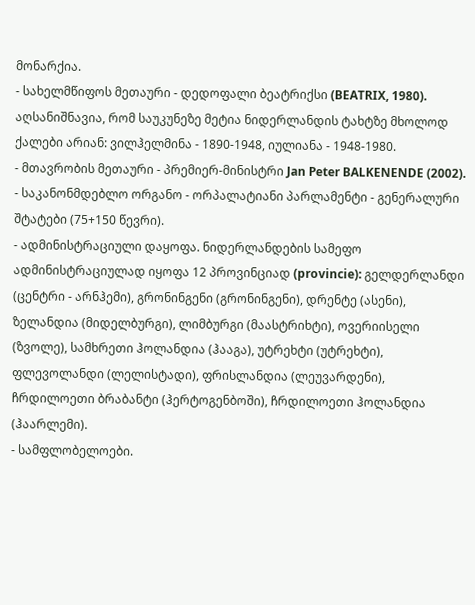მონარქია.
- სახელმწიფოს მეთაური - დედოფალი ბეატრიქსი (BEATRIX, 1980). აღსანიშნავია, რომ საუკუნეზე მეტია ნიდერლანდის ტახტზე მხოლოდ ქალები არიან: ვილჰელმინა - 1890-1948, იულიანა - 1948-1980.
- მთავრობის მეთაური - პრემიერ-მინისტრი Jan Peter BALKENENDE (2002).
- საკანონმდებლო ორგანო - ორპალატიანი პარლამენტი - გენერალური შტატები (75+150 წევრი).
- ადმინისტრაციული დაყოფა. ნიდერლანდების სამეფო ადმინისტრაციულად იყოფა 12 პროვინციად (provincie): გელდერლანდი (ცენტრი - არნჰემი), გრონინგენი (გრონინგენი), დრენტე (ასენი), ზელანდია (მიდელბურგი), ლიმბურგი (მაასტრიხტი), ოვერიისელი (ზვოლე), სამხრეთი ჰოლანდია (ჰააგა), უტრეხტი (უტრეხტი), ფლევოლანდი (ლელისტადი), ფრისლანდია (ლეუვარდენი), ჩრდილოეთი ბრაბანტი (ჰერტოგენბოში), ჩრდილოეთი ჰოლანდია (ჰაარლემი).
- სამფლობელოები.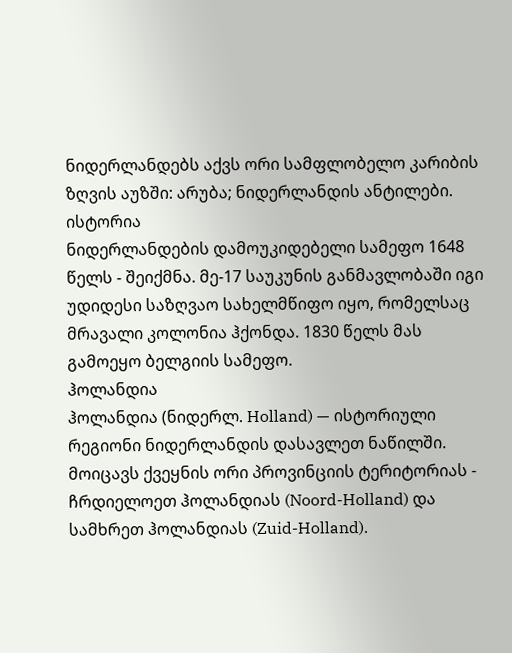ნიდერლანდებს აქვს ორი სამფლობელო კარიბის ზღვის აუზში: არუბა; ნიდერლანდის ანტილები.
ისტორია
ნიდერლანდების დამოუკიდებელი სამეფო 1648 წელს - შეიქმნა. მე-17 საუკუნის განმავლობაში იგი უდიდესი საზღვაო სახელმწიფო იყო, რომელსაც მრავალი კოლონია ჰქონდა. 1830 წელს მას გამოეყო ბელგიის სამეფო.
ჰოლანდია
ჰოლანდია (ნიდერლ. Holland) — ისტორიული რეგიონი ნიდერლანდის დასავლეთ ნაწილში. მოიცავს ქვეყნის ორი პროვინციის ტერიტორიას - ჩრდიელოეთ ჰოლანდიას (Noord-Holland) და სამხრეთ ჰოლანდიას (Zuid-Holland).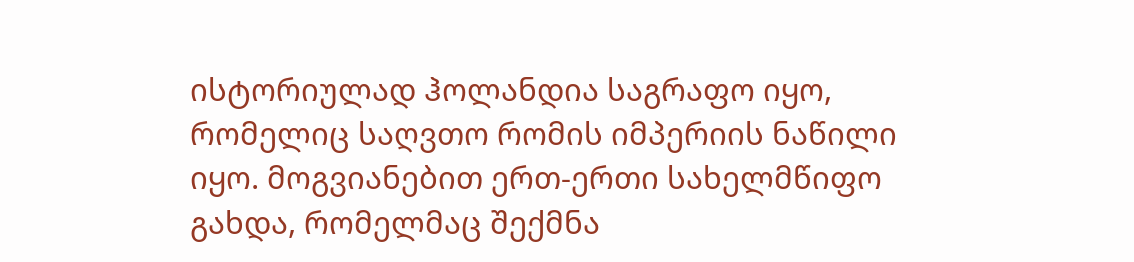ისტორიულად ჰოლანდია საგრაფო იყო, რომელიც საღვთო რომის იმპერიის ნაწილი იყო. მოგვიანებით ერთ-ერთი სახელმწიფო გახდა, რომელმაც შექმნა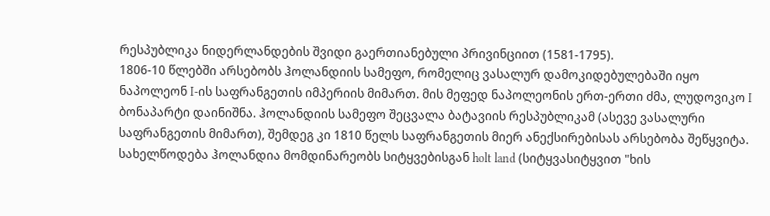რესპუბლიკა ნიდერლანდების შვიდი გაერთიანებული პრივინციით (1581-1795).
1806-10 წლებში არსებობს ჰოლანდიის სამეფო, რომელიც ვასალურ დამოკიდებულებაში იყო ნაპოლეონ I-ის საფრანგეთის იმპერიის მიმართ. მის მეფედ ნაპოლეონის ერთ-ერთი ძმა, ლუდოვიკო I ბონაპარტი დაინიშნა. ჰოლანდიის სამეფო შეცვალა ბატავიის რესპუბლიკამ (ასევე ვასალური საფრანგეთის მიმართ), შემდეგ კი 1810 წელს საფრანგეთის მიერ ანექსირებისას არსებობა შეწყვიტა.
სახელწოდება ჰოლანდია მომდინარეობს სიტყვებისგან holt land (სიტყვასიტყვით "ხის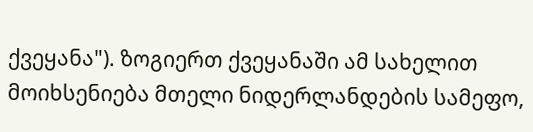ქვეყანა"). ზოგიერთ ქვეყანაში ამ სახელით მოიხსენიება მთელი ნიდერლანდების სამეფო,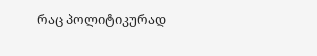რაც პოლიტიკურად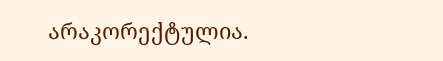არაკორექტულია.